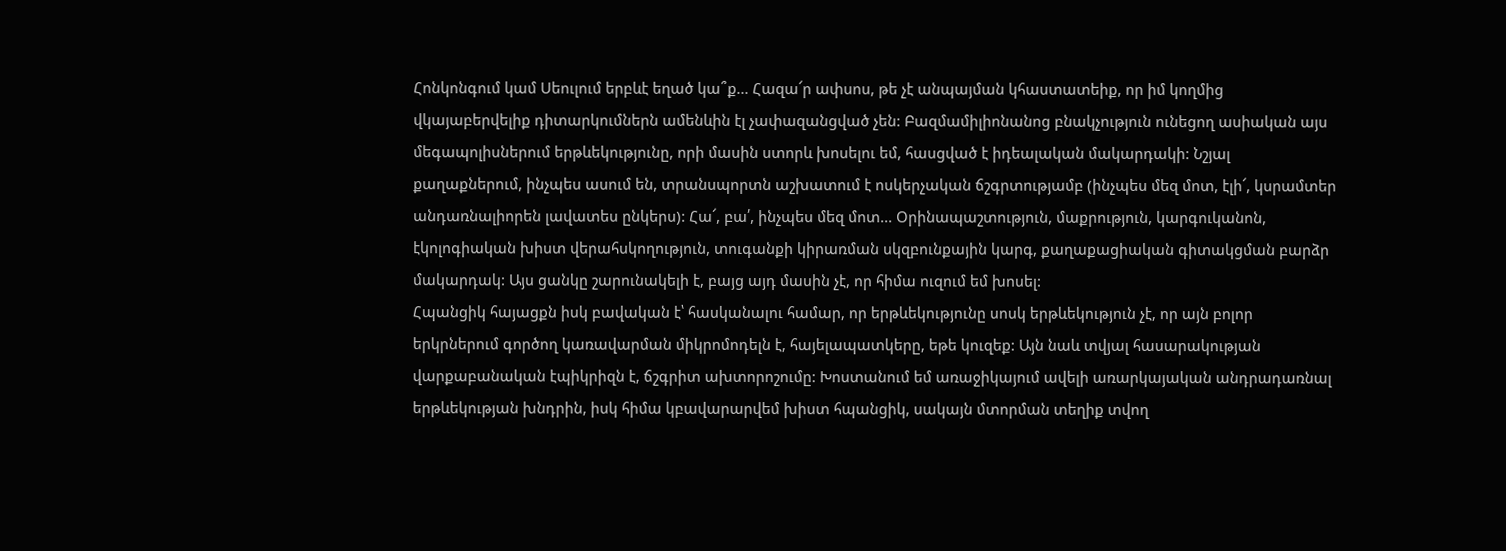Հոնկոնգում կամ Սեուլում երբևէ եղած կա՞ք... Հազա՜ր ափսոս, թե չէ անպայման կհաստատեիք, որ իմ կողմից վկայաբերվելիք դիտարկումներն ամենևին էլ չափազանցված չեն: Բազմամիլիոնանոց բնակչություն ունեցող ասիական այս մեգապոլիսներում երթևեկությունը, որի մասին ստորև խոսելու եմ, հասցված է իդեալական մակարդակի: Նշյալ քաղաքներում, ինչպես ասում են, տրանսպորտն աշխատում է ոսկերչական ճշգրտությամբ (ինչպես մեզ մոտ, էլի՜, կսրամտեր անդառնալիորեն լավատես ընկերս): Հա՜, բա՛, ինչպես մեզ մոտ... Օրինապաշտություն, մաքրություն, կարգուկանոն, էկոլոգիական խիստ վերահսկողություն, տուգանքի կիրառման սկզբունքային կարգ, քաղաքացիական գիտակցման բարձր մակարդակ: Այս ցանկը շարունակելի է, բայց այդ մասին չէ, որ հիմա ուզում եմ խոսել:
Հպանցիկ հայացքն իսկ բավական է՝ հասկանալու համար, որ երթևեկությունը սոսկ երթևեկություն չէ, որ այն բոլոր երկրներում գործող կառավարման միկրոմոդելն է, հայելապատկերը, եթե կուզեք: Այն նաև տվյալ հասարակության վարքաբանական էպիկրիզն է, ճշգրիտ ախտորոշումը: Խոստանում եմ առաջիկայում ավելի առարկայական անդրադառնալ երթևեկության խնդրին, իսկ հիմա կբավարարվեմ խիստ հպանցիկ, սակայն մտորման տեղիք տվող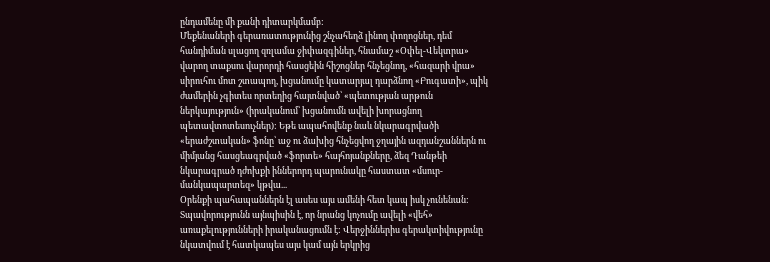ընդամենը մի քանի դիտարկմամբ:
Մեքենաների գերառատությունից շնչահեղձ լինող փողոցներ, դեմ հանդիման սլացող զռլամա ջիփազգիներ, հնամաշ «Օփել-Վեկտրա» վարող տաքսու վարորդի հասցեին հիշոցներ հնչեցնող, «հազարի վրա» սիրուհու մոտ շտապող, խցանումը կատարյալ դարձնող «Բուգատի», պիկ ժամերին չգիտես որտեղից հայտնված՝ «պետության արթուն ներկայություն» (իրականում՝ խցանումն ավելի խորացնող պետավտոտեսուչներ): Եթե ապահովենք նաև նկարագրվածի «երաժշտական» ֆոնը՝ աջ ու ձախից հնչեցվող ջղային ազդանշաններն ու միմյանց հասցեագրված «ֆորտե» հայհոյանքները, ձեզ Դանթեի նկարագրած դժոխքի իններորդ պարունակը հաստատ «մսուր-մանկապարտեզ» կթվա...
Օրենքի պահապաններն էլ ասես այս ամենի հետ կապ իսկ չունենան: Տպավորությունն այնպիսին է, որ նրանց կոչումը ավելի «վեհ» առաքելությունների իրականացումն է: Վերջիններիս գերակտիվությունը նկատվում է հատկապես այս կամ այն երկրից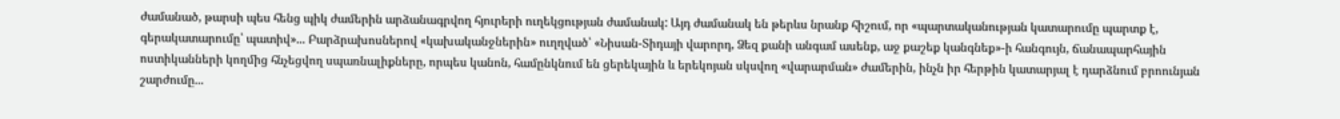ժամանած, թարսի պես հենց պիկ ժամերին արձանագրվող հյուրերի ուղեկցության ժամանակ: Այդ ժամանակ են թերևս նրանք հիշում, որ «պարտականության կատարումը պարտք է, գերակատարումը՝ պատիվ»... Բարձրախոսներով «կախականջներին» ուղղված՝ «Նիսան-Տիդայի վարորդ, Ձեզ քանի անգամ ասենք, աջ քաշեք կանգնեք»-ի հանգույն, ճանապարհային ոստիկանների կողմից հնչեցվող սպառնալիքները, որպես կանոն, համընկնում են ցերեկային և երեկոյան սկսվող «վարարման» ժամերին, ինչն իր հերթին կատարյալ է դարձնում բրոունյան շարժումը...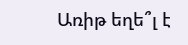Առիթ եղե՞լ է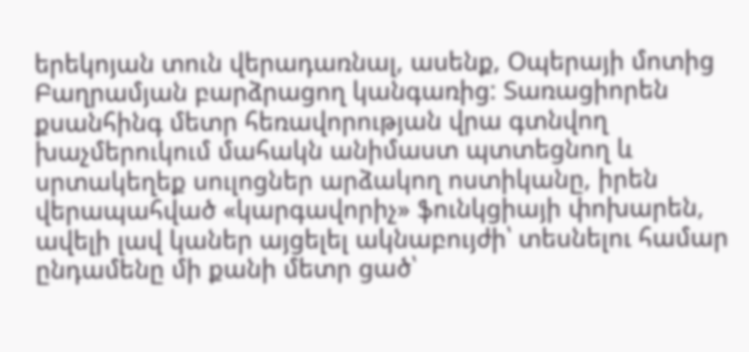երեկոյան տուն վերադառնալ, ասենք, Օպերայի մոտից Բաղրամյան բարձրացող կանգառից: Տառացիորեն քսանհինգ մետր հեռավորության վրա գտնվող խաչմերուկում մահակն անիմաստ պտտեցնող և սրտակեղեք սուլոցներ արձակող ոստիկանը, իրեն վերապահված «կարգավորիչ» ֆունկցիայի փոխարեն, ավելի լավ կաներ այցելել ակնաբույժի՝ տեսնելու համար ընդամենը մի քանի մետր ցած՝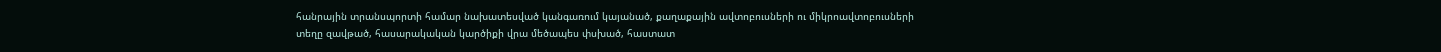հանրային տրանսպորտի համար նախատեսված կանգառում կայանած, քաղաքային ավտոբուսների ու միկրոավտոբուսների տեղը զավթած, հասարակական կարծիքի վրա մեծապես փսխած, հաստատ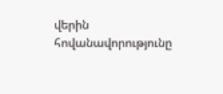վերին հովանավորությունը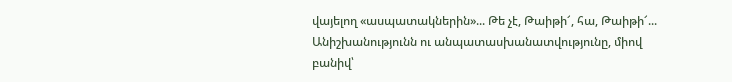վայելող «ասպատակներին»... Թե չէ, Թաիթի՜, հա, Թաիթի՜...
Անիշխանությունն ու անպատասխանատվությունը, միով բանիվ՝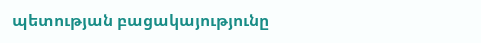պետության բացակայությունը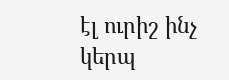էլ ուրիշ ինչ կերպ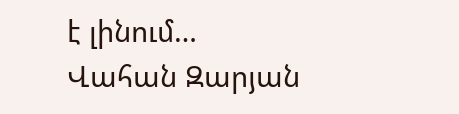է լինում…
Վահան Զարյան